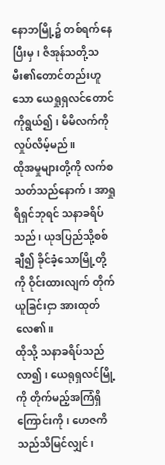နောဘမြို့၌ တစ်ရက်နေပြီးမှ၊ ဇိအုန်သတို့သမီး၏တောင်တည်းဟူသော ယေရှုရှလင်တောင်ကိုရွယ်၍၊ မိမိလက်ကို လှုပ်လိမ့်မည်။
ထိုအမှုများတို့ကို လက်စသတ်သည်နောက်၊ အာရှုရိရှင်ဘုရင် သနာခရိပ်သည်၊ ယုဒပြည်သို့စစ်ချီ၍ ခိုင်ခံ့သောမြို့တို့ကို ဝိုင်းထားလျက် တိုက်ယူခြင်းငှာ အားထုတ်လေ၏။
ထိုသို့ သနာခရိပ်သည်လာ၍၊ ယေရုရှလင်မြို့ကို တိုက်မည့်အကြံရှိကြောင်းကို၊ ဟေဇကိသည်သိမြင်လျှင်၊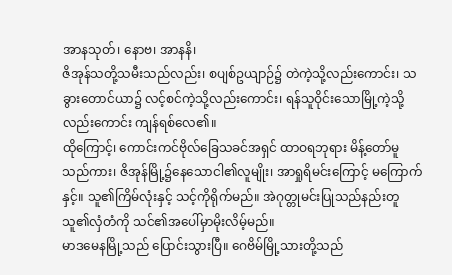အာနသုတ်၊ နောဗ၊ အာနနိ၊
ဇိအုန်သတို့သမီးသည်လည်း၊ စပျစ်ဥယျာဉ်၌ တဲကဲ့သို့လည်းကောင်း၊ သခွားတောင်ယာ၌ လင့်စင်ကဲ့သို့လည်းကောင်း၊ ရန်သူဝိုင်းသောမြို့ကဲ့သို့လည်းကောင်း ကျန်ရစ်လေ၏။
ထိုကြောင့်၊ ကောင်းကင်ဗိုလ်ခြေသခင်အရှင် ထာဝရဘုရား မိန့်တော်မူသည်ကား၊ ဇိအုန်မြို့၌နေသောငါ၏လူမျိုး၊ အာရှုရိမင်းကြောင့် မကြောက်နှင့်။ သူ၏ကြိမ်လုံးနှင့် သင့်ကိုရိုက်မည်။ အဲဂုတ္တုမင်းပြုသည်နည်းတူ သူ၏လှံတံကို သင်၏အပေါ်မှာမိုးလိမ့်မည်။
မာဒမေနမြို့သည် ပြောင်းသွားပြီ။ ဂေဗိမ်မြို့သားတို့သည်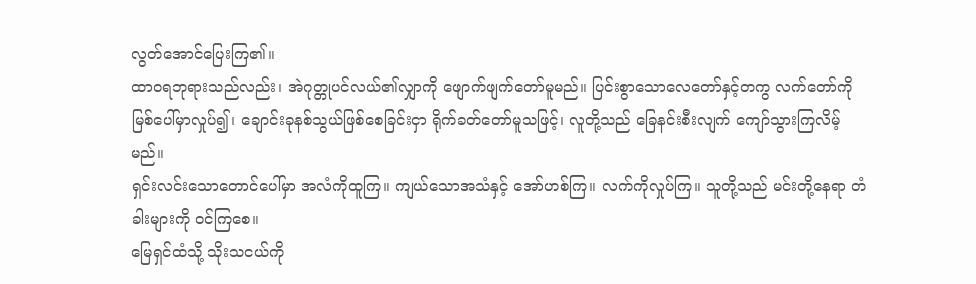လွတ်အောင်ပြေးကြ၏။
ထာဝရဘုရားသည်လည်း၊ အဲဂုတ္တုပင်လယ်၏လျှာကို ဖျောက်ဖျက်တော်မူမည်။ ပြင်းစွာသောလေတော်နှင့်တကွ လက်တော်ကို မြစ်ပေါ်မှာလှုပ်၍၊ ချောင်းခုနစ်သွယ်ဖြစ်စေခြင်းငှာ ရိုက်ခတ်တော်မူသဖြင့်၊ လူတို့သည် ခြေနင်းစီးလျက် ကျော်သွားကြလိမ့်မည်။
ရှင်းလင်းသောတောင်ပေါ်မှာ အလံကိုထူကြ။ ကျယ်သောအသံနှင့် အော်ဟစ်ကြ။ လက်ကိုလှုပ်ကြ။ သူတို့သည် မင်းတို့နေရာ တံခါးများကို ဝင်ကြစေ။
မြေရှင်ထံသို့ သိုးသငယ်ကို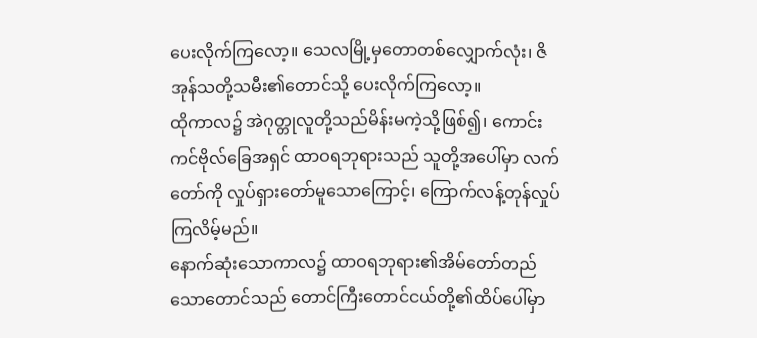ပေးလိုက်ကြလော့။ သေလမြို့မှတောတစ်လျှောက်လုံး၊ ဇိအုန်သတို့သမီး၏တောင်သို့ ပေးလိုက်ကြလော့။
ထိုကာလ၌ အဲဂုတ္တုလူတို့သည်မိန်းမကဲ့သို့ဖြစ်၍၊ ကောင်းကင်ဗိုလ်ခြေအရှင် ထာဝရဘုရားသည် သူတို့အပေါ်မှာ လက်တော်ကို လှုပ်ရှားတော်မူသောကြောင့်၊ ကြောက်လန့်တုန်လှုပ်ကြလိမ့်မည်။
နောက်ဆုံးသောကာလ၌ ထာဝရဘုရား၏အိမ်တော်တည် သောတောင်သည် တောင်ကြီးတောင်ငယ်တို့၏ထိပ်ပေါ်မှာ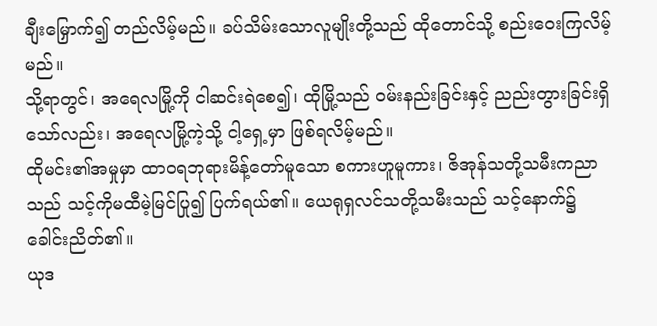ချီးမြှောက်၍ တည်လိမ့်မည်။ ခပ်သိမ်းသောလူမျိုးတို့သည် ထိုတောင်သို့ စည်းဝေးကြလိမ့်မည်။
သို့ရာတွင်၊ အရေလမြို့ကို ငါဆင်းရဲစေ၍၊ ထိုမြို့သည် ဝမ်းနည်းခြင်းနှင့် ညည်းတွားခြင်းရှိသော်လည်း၊ အရေလမြို့ကဲ့သို့ ငါ့ရှေ့မှာ ဖြစ်ရလိမ့်မည်။
ထိုမင်း၏အမှုမှာ ထာဝရဘုရားမိန့်တော်မူသော စကားဟူမူကား၊ ဇိအုန်သတို့သမီးကညာသည် သင့်ကိုမထီမဲ့မြင်ပြု၍ ပြက်ရယ်၏။ ယေရုရှလင်သတို့သမီးသည် သင့်နောက်၌ ခေါင်းညိတ်၏။
ယုဒ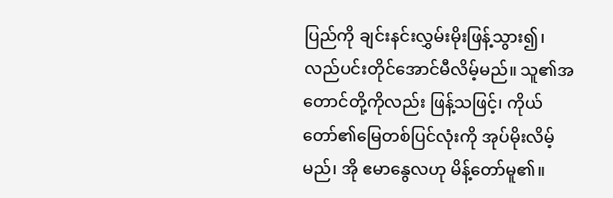ပြည်ကို ချင်းနင်းလွှမ်းမိုးဖြန့်သွား၍၊ လည်ပင်းတိုင်အောင်မီလိမ့်မည်။ သူ၏အတောင်တို့ကိုလည်း ဖြန့်သဖြင့်၊ ကိုယ်တော်၏မြေတစ်ပြင်လုံးကို အုပ်မိုးလိမ့်မည်၊ အို ဧမာနွေလဟု မိန့်တော်မူ၏။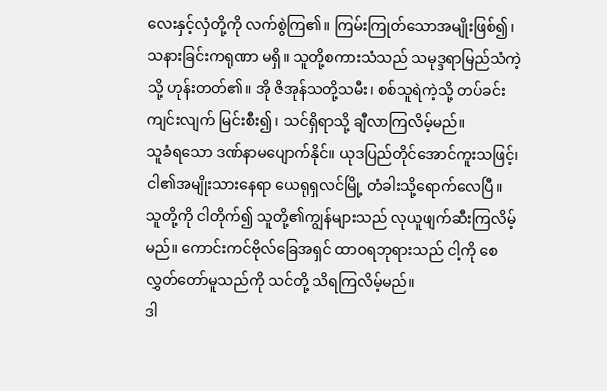လေးနှင့်လှံတို့ကို လက်စွဲကြ၏။ ကြမ်းကြုတ်သောအမျိုးဖြစ်၍၊ သနားခြင်းကရုဏာ မရှိ။ သူတို့စကားသံသည် သမုဒ္ဒရာမြည်သံကဲ့သို့ ဟုန်းတတ်၏။ အို ဇိအုန်သတို့သမီး၊ စစ်သူရဲကဲ့သို့ တပ်ခင်းကျင်းလျက် မြင်းစီး၍၊ သင်ရှိရာသို့ ချီလာကြလိမ့်မည်။
သူခံရသော ဒဏ်နာမပျောက်နိုင်။ ယုဒပြည်တိုင်အောင်ကူးသဖြင့်၊ ငါ၏အမျိုးသားနေရာ ယေရုရှလင်မြို့ တံခါးသို့ရောက်လေပြီ။
သူတို့ကို ငါတိုက်၍ သူတို့၏ကျွန်များသည် လုယူဖျက်ဆီးကြလိမ့်မည်။ ကောင်းကင်ဗိုလ်ခြေအရှင် ထာဝရဘုရားသည် ငါ့ကို စေလွှတ်တော်မူသည်ကို သင်တို့ သိရကြလိမ့်မည်။
ဒါ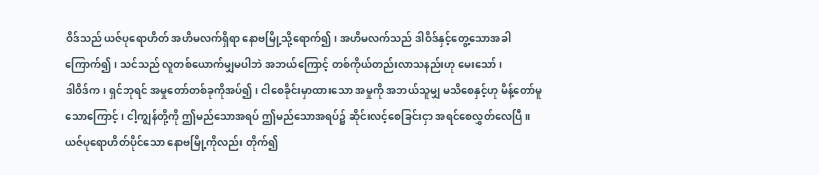ဝိဒ်သည် ယဇ်ပုရောဟိတ် အဟိမလက်ရှိရာ နောဗမြို့သို့ရောက်၍၊ အဟိမလက်သည် ဒါဝိဒ်နှင့်တွေ့သောအခါ ကြောက်၍၊ သင်သည် လူတစ်ယောက်မျှမပါဘဲ အဘယ်ကြောင့် တစ်ကိုယ်တည်းလာသနည်းဟု မေးသော်၊
ဒါဝိဒ်က၊ ရှင်ဘုရင် အမှုတော်တစ်ခုကိုအပ်၍၊ ငါစေခိုင်းမှာထားသော အမှုကို အဘယ်သူမျှ မသိစေနှင့်ဟု မိန့်တော်မူသောကြောင့်၊ ငါ့ကျွန်တို့ကို ဤမည်သောအရပ် ဤမည်သောအရပ်၌ ဆိုင်းလင့်စေခြင်းငှာ အရင်စေလွှတ်လေပြီ။
ယဇ်ပုရောဟိတ်ပိုင်သော နောဗမြို့ကိုလည်း တိုက်၍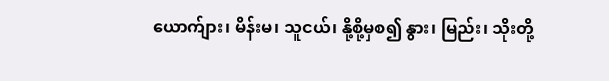ယောက်ျား၊ မိန်းမ၊ သူငယ်၊ နို့စို့မှစ၍ နွား၊ မြည်း၊ သိုးတို့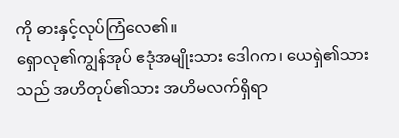ကို ဓားနှင့်လုပ်ကြံလေ၏။
ရှောလု၏ကျွန်အုပ် ဧဒုံအမျိုးသား ဒေါဂက၊ ယေရှဲ၏သားသည် အဟိတုပ်၏သား အဟိမလက်ရှိရာ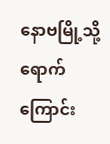နောဗမြို့သို့ရောက်ကြောင်း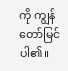ကို ကျွန်တော်မြင်ပါ၏။